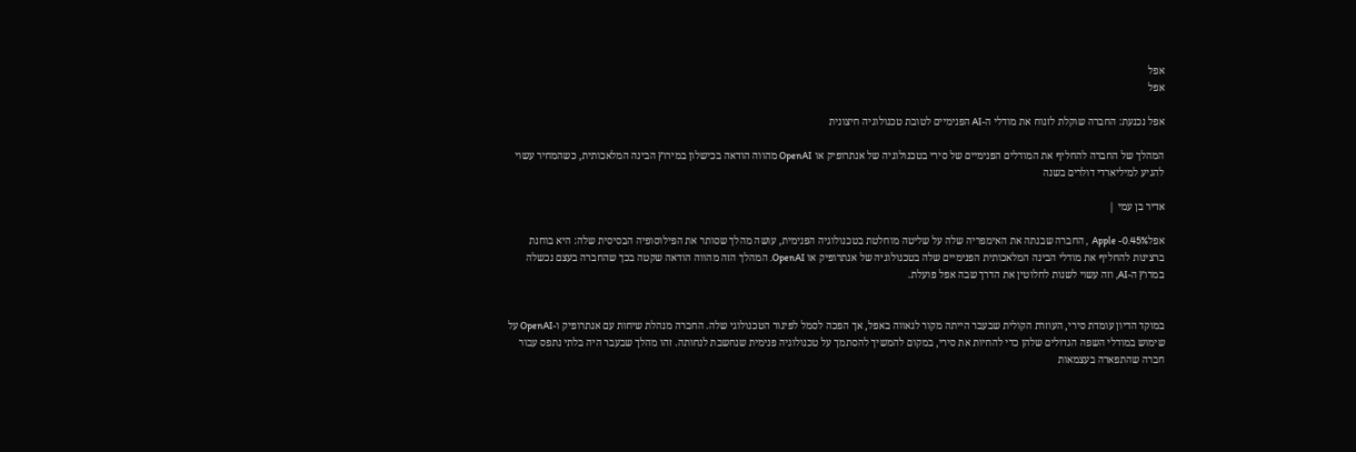אפל
אפל

אפל נכנעת: החברה שוקלת לזנוח את מודלי ה-AI הפנימיים לטובת טכנולוגיה חיצונית

המהלך של החברה להחליף את המודלים הפנימיים של סירי בטכנולוגיה של אנתרופיק או OpenAI מהווה הודאה בכישלון במירוץ הבינה המלאכותית, כשהמחיר עשוי להגיע למיליארדי דולרים בשנה

אדיר בן עמי |

אפלApple -0.45%  , החברה שבנתה את האימפריה שלה על שליטה מוחלטת בטכנולוגיה הפנימית, עושה מהלך שסותר את הפילוסופיה הבסיסית שלה: היא בוחנת ברצינות להחליף את מודלי הבינה המלאכותית הפנימיים שלה בטכנולוגיה של אנתרופיק או OpenAI. המהלך הזה מהווה הודאה שקטה בכך שהחברה בעצם נכשלה במרוץ ה-AI, וזה עשוי לשנות לחלוטין את הדרך שבה אפל פועלת.


במוקד הדיון עומדת סירי, העוזרת הקולית שבעבר הייתה מקור לגאווה באפל, אך הפכה לסמל לפיגור הטכנולוגי שלה. החברה מנהלת שיחות עם אנתרופיק ו-OpenAI על שימוש במודלי השפה הגדולים שלהן כדי להחיות את סירי, במקום להמשיך להסתמך על טכנולוגיה פנימית שנחשבת לנחותה. זהו מהלך שבעבר היה בלתי נתפס עבור חברה שהתפארה בעצמאות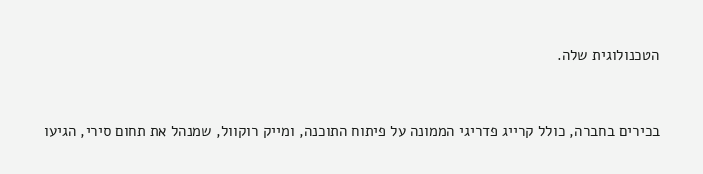הטכנולוגית שלה.


בכירים בחברה, כולל קרייג פדריגי הממונה על פיתוח התוכנה, ומייק רוקוול, שמנהל את תחום סירי, הגיעו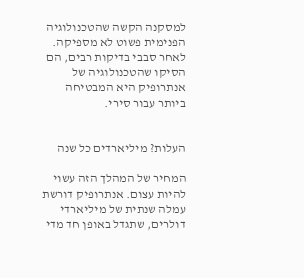למסקנה הקשה שהטכנולוגיה הפנימית פשוט לא מספיקה. לאחר סבבי בדיקות רבים, הם הסיקו שהטכנולוגיה של אנתרופיק היא המבטיחה ביותר עבור סירי.


העלות? מיליארדים כל שנה

המחיר של המהלך הזה עשוי להיות עצום. אנתרופיק דורשת עמלה שנתית של מיליארדי דולרים, שתגדל באופן חד מדי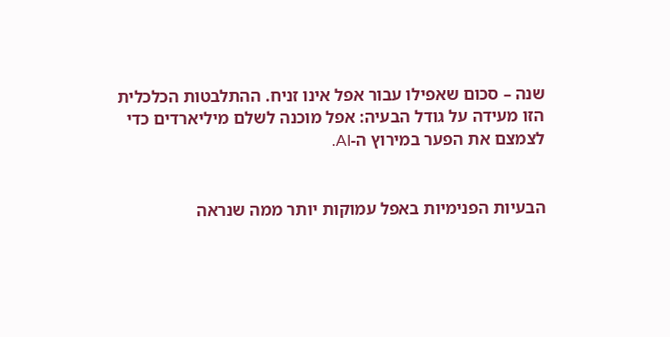שנה – סכום שאפילו עבור אפל אינו זניח. ההתלבטות הכלכלית הזו מעידה על גודל הבעיה: אפל מוכנה לשלם מיליארדים כדי לצמצם את הפער במירוץ ה-AI.


הבעיות הפנימיות באפל עמוקות יותר ממה שנראה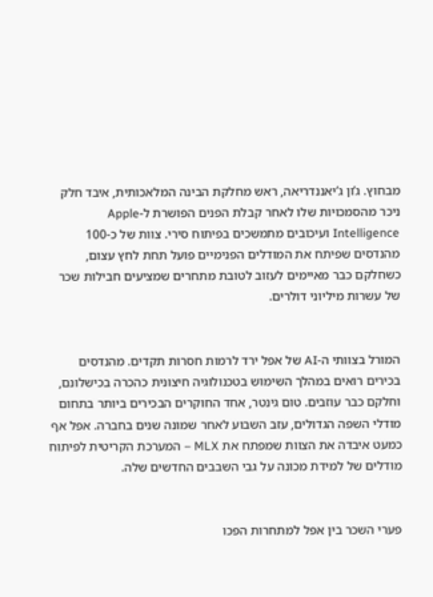מבחוץ. ג’ון ג’יאננדריאה, ראש מחלקת הבינה המלאכותית, איבד חלק ניכר מהסמכויות שלו לאחר קבלת הפנים הפושרת ל-Apple Intelligence ועיכובים מתמשכים בפיתוח סירי. צוות של כ-100 מהנדסים שפיתח את המודלים הפנימיים פועל תחת לחץ עצום, כשחלקם כבר מאיימים לעזוב לטובת מתחרים שמציעים חבילות שכר של עשרות מיליוני דולרים.


המורל בצוותי ה-AI של אפל ירד לרמות חסרות תקדים. מהנדסים בכירים רואים במהלך השימוש בטכנולוגיה חיצונית כהכרה בכישלונם, וחלקם כבר עוזבים. טום גינטר, אחד החוקרים הבכירים ביותר בתחום מודלי השפה הגדולים, עזב השבוע לאחר שמונה שנים בחברה. אפל אף כמעט איבדה את הצוות שמפתח את MLX – המערכת הקריטית לפיתוח מודלים של למידת מכונה על גבי השבבים החדשים שלה.


פערי השכר בין אפל למתחרות הפכו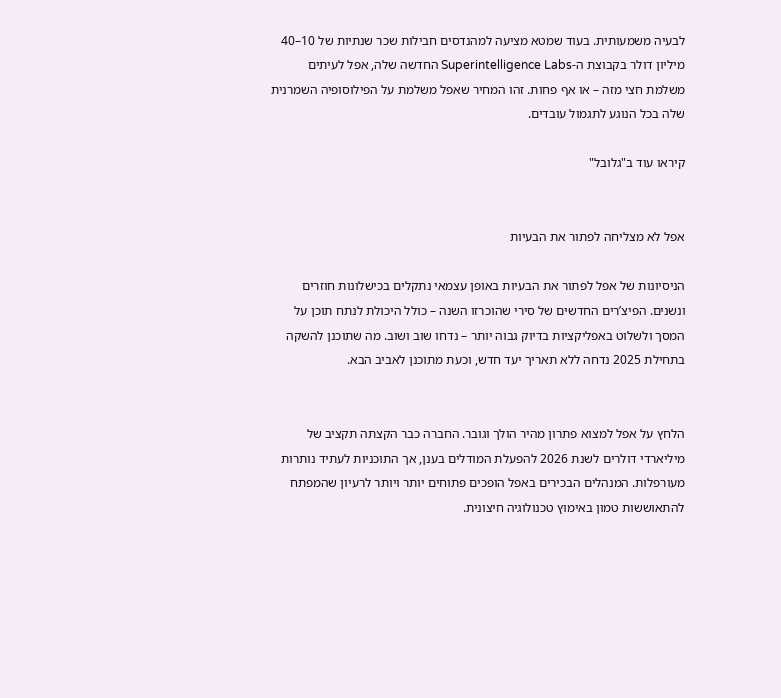לבעיה משמעותית. בעוד שמטא מציעה למהנדסים חבילות שכר שנתיות של 10–40 מיליון דולר בקבוצת ה-Superintelligence Labs החדשה שלה, אפל לעיתים משלמת חצי מזה – או אף פחות. זהו המחיר שאפל משלמת על הפילוסופיה השמרנית שלה בכל הנוגע לתגמול עובדים.

קיראו עוד ב"גלובל"


אפל לא מצליחה לפתור את הבעיות

הניסיונות של אפל לפתור את הבעיות באופן עצמאי נתקלים בכישלונות חוזרים ונשנים. הפיצ’רים החדשים של סירי שהוכרזו השנה – כולל היכולת לנתח תוכן על המסך ולשלוט באפליקציות בדיוק גבוה יותר – נדחו שוב ושוב. מה שתוכנן להשקה בתחילת 2025 נדחה ללא תאריך יעד חדש, וכעת מתוכנן לאביב הבא.


הלחץ על אפל למצוא פתרון מהיר הולך וגובר. החברה כבר הקצתה תקציב של מיליארדי דולרים לשנת 2026 להפעלת המודלים בענן, אך התוכניות לעתיד נותרות מעורפלות. המנהלים הבכירים באפל הופכים פתוחים יותר ויותר לרעיון שהמפתח להתאוששות טמון באימוץ טכנולוגיה חיצונית.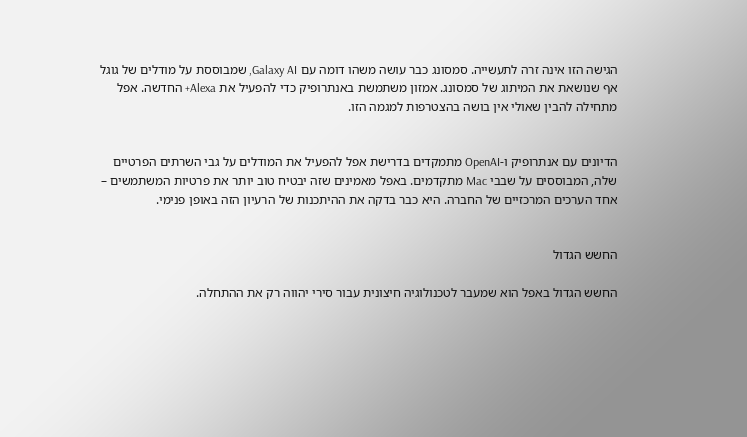הגישה הזו אינה זרה לתעשייה. סמסונג כבר עושה משהו דומה עם Galaxy AI, שמבוססת על מודלים של גוגל אף שנושאת את המיתוג של סמסונג. אמזון משתמשת באנתרופיק כדי להפעיל את Alexa+ החדשה. אפל מתחילה להבין שאולי אין בושה בהצטרפות למגמה הזו.


הדיונים עם אנתרופיק ו-OpenAI מתמקדים בדרישת אפל להפעיל את המודלים על גבי השרתים הפרטיים שלה, המבוססים על שבבי Mac מתקדמים. באפל מאמינים שזה יבטיח טוב יותר את פרטיות המשתמשים – אחד הערכים המרכזיים של החברה. היא כבר בדקה את ההיתכנות של הרעיון הזה באופן פנימי.


החשש הגדול

החשש הגדול באפל הוא שמעבר לטכנולוגיה חיצונית עבור סירי יהווה רק את ההתחלה.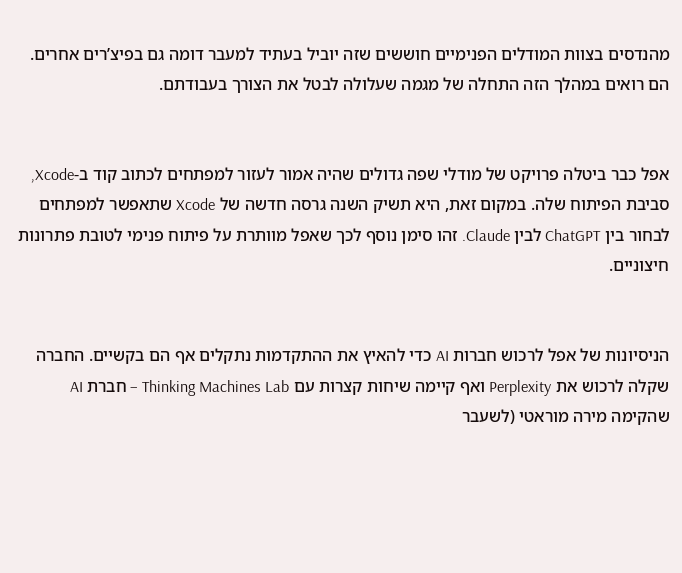מהנדסים בצוות המודלים הפנימיים חוששים שזה יוביל בעתיד למעבר דומה גם בפיצ’רים אחרים. הם רואים במהלך הזה התחלה של מגמה שעלולה לבטל את הצורך בעבודתם.


אפל כבר ביטלה פרויקט של מודלי שפה גדולים שהיה אמור לעזור למפתחים לכתוב קוד ב-Xcode, סביבת הפיתוח שלה. במקום זאת, היא תשיק השנה גרסה חדשה של Xcode שתאפשר למפתחים לבחור בין ChatGPT לבין Claude. זהו סימן נוסף לכך שאפל מוותרת על פיתוח פנימי לטובת פתרונות חיצוניים.


הניסיונות של אפל לרכוש חברות AI כדי להאיץ את ההתקדמות נתקלים אף הם בקשיים. החברה שקלה לרכוש את Perplexity ואף קיימה שיחות קצרות עם Thinking Machines Lab – חברת AI שהקימה מירה מוראטי (לשעבר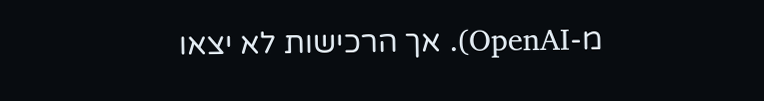מ-OpenAI). אך הרכישות לא יצאו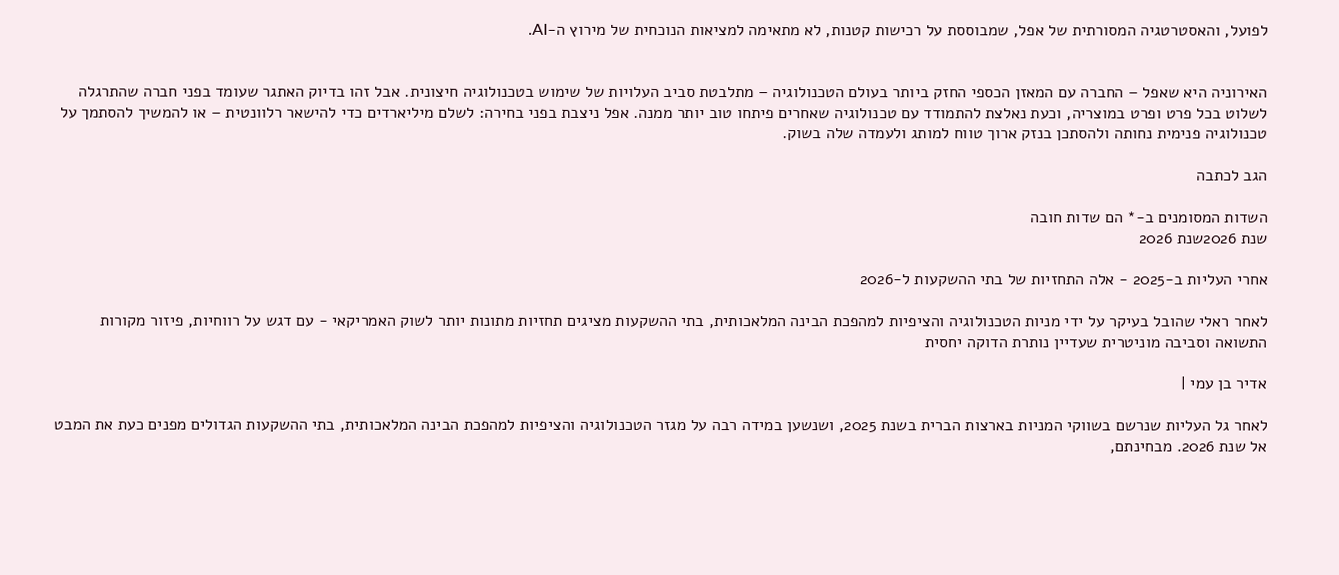לפועל, והאסטרטגיה המסורתית של אפל, שמבוססת על רכישות קטנות, לא מתאימה למציאות הנוכחית של מירוץ ה-AI.


האירוניה היא שאפל – החברה עם המאזן הכספי החזק ביותר בעולם הטכנולוגיה – מתלבטת סביב העלויות של שימוש בטכנולוגיה חיצונית. אבל זהו בדיוק האתגר שעומד בפני חברה שהתרגלה לשלוט בכל פרט ופרט במוצריה, וכעת נאלצת להתמודד עם טכנולוגיה שאחרים פיתחו טוב יותר ממנה. אפל ניצבת בפני בחירה: לשלם מיליארדים כדי להישאר רלוונטית – או להמשיך להסתמך על טכנולוגיה פנימית נחותה ולהסתכן בנזק ארוך טווח למותג ולעמדה שלה בשוק.

הגב לכתבה

השדות המסומנים ב-* הם שדות חובה
שנת 2026שנת 2026

אחרי העליות ב-2025 - אלה התחזיות של בתי ההשקעות ל-2026

לאחר ראלי שהובל בעיקר על ידי מניות הטכנולוגיה והציפיות למהפכת הבינה המלאכותית, בתי ההשקעות מציגים תחזיות מתונות יותר לשוק האמריקאי - עם דגש על רווחיות, פיזור מקורות התשואה וסביבה מוניטרית שעדיין נותרת הדוקה יחסית

אדיר בן עמי |

לאחר גל העליות שנרשם בשווקי המניות בארצות הברית בשנת 2025, ושנשען במידה רבה על מגזר הטכנולוגיה והציפיות למהפכת הבינה המלאכותית, בתי ההשקעות הגדולים מפנים כעת את המבט אל שנת 2026. מבחינתם,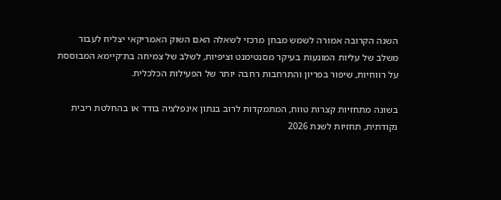השנה הקרובה אמורה לשמש מבחן מרכזי לשאלה האם השוק האמריקאי יצליח לעבור משלב של עליות המונעות בעיקר מסנטימנט וציפיות, לשלב של צמיחה בת־קיימא המבוססת על רווחיות, שיפור בפריון והתרחבות רחבה יותר של הפעילות הכלכלית.

בשונה מתחזיות קצרות טווח, המתמקדות לרוב בנתון אינפלציה בודד או בהחלטת ריבית נקודתית, תחזיות לשנת 2026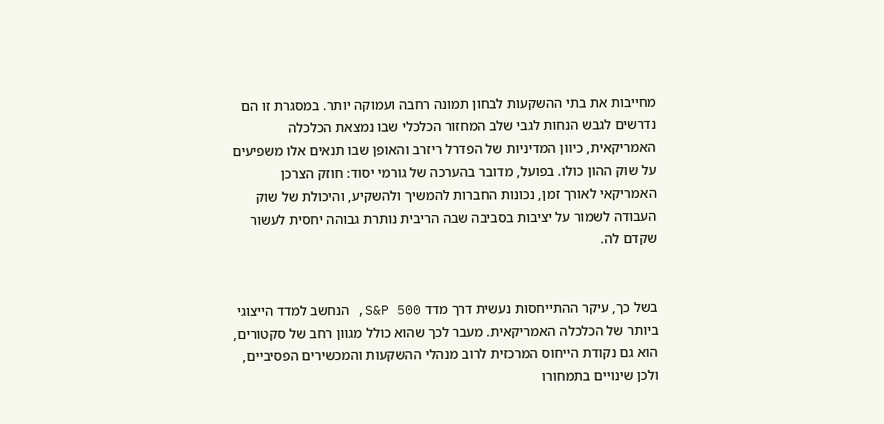מחייבות את בתי ההשקעות לבחון תמונה רחבה ועמוקה יותר. במסגרת זו הם נדרשים לגבש הנחות לגבי שלב המחזור הכלכלי שבו נמצאת הכלכלה האמריקאית, כיוון המדיניות של הפדרל ריזרב והאופן שבו תנאים אלו משפיעים על שוק ההון כולו. בפועל, מדובר בהערכה של גורמי יסוד: חוזק הצרכן האמריקאי לאורך זמן, נכונות החברות להמשיך ולהשקיע, והיכולת של שוק העבודה לשמור על יציבות בסביבה שבה הריבית נותרת גבוהה יחסית לעשור שקדם לה.


בשל כך, עיקר ההתייחסות נעשית דרך מדד S&P 500, הנחשב למדד הייצוגי ביותר של הכלכלה האמריקאית. מעבר לכך שהוא כולל מגוון רחב של סקטורים, הוא גם נקודת הייחוס המרכזית לרוב מנהלי ההשקעות והמכשירים הפסיביים, ולכן שינויים בתמחורו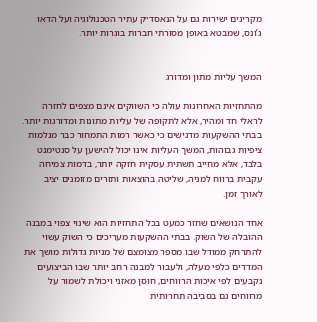מקרינים ישירות גם על הנאסד״ק עתיר הטכנולוגיה ועל הדאו ג’ונס, שמבטא באופן מסורתי חברות בוגרות יותר.


המשך עליות מתון ומדורג

מהתחזיות האחרונות עולה כי השווקים אינם מצפים לחזרה לראלי חד ומהיר, אלא לתקופה של עליות מתונות ומדורגות יותר. בבתי ההשקעות מדגישים כי כאשר רמות התמחור כבר מגלמות ציפיות גבוהות, המשך העליות אינו יכול להישען על סנטימנט בלבד, אלא מחייב תשתית עסקית חזקה יותר, בדמות צמיחה עקבית ברווח למניה, שליטה בהוצאות ותזרים מזומנים יציב לאורך זמן.

אחד הנושאים שחזר כמעט בכל התחזיות הוא שינוי צפוי במבנה ההובלה של השוק. בבתי ההשקעות מעריכים כי השוק עשוי להתרחק ממודל שבו מספר מצומצם של מניות גדולות מושך את המדדים כלפי מעלה, ולעבור למבנה רחב יותר שבו הביצועים נקבעים לפי איכות הרווחים, חוסן מאזני ויכולת לשמור על מרווחים גם בסביבה תחרותית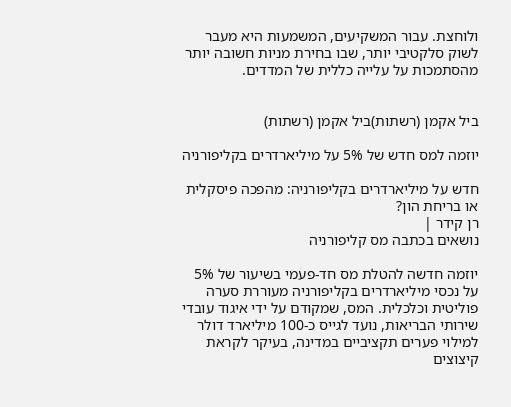ולוחצת. עבור המשקיעים, המשמעות היא מעבר לשוק סלקטיבי יותר, שבו בחירת מניות חשובה יותר מהסתמכות על עלייה כללית של המדדים.


ביל אקמן (רשתות)ביל אקמן (רשתות)

יוזמה למס חדש של 5% על מיליארדרים בקליפורניה

חדש על מיליארדרים בקליפורניה: מהפכה פיסקלית או בריחת הון?
רן קידר |
נושאים בכתבה מס קליפורניה

יוזמה חדשה להטלת מס חד-פעמי בשיעור של 5% על נכסי מיליארדרים בקליפורניה מעוררת סערה פוליטית וכלכלית. המס, שמקודם על ידי איגוד עובדי שירותי הבריאות, נועד לגייס כ-100 מיליארד דולר למילוי פערים תקציביים במדינה, בעיקר לקראת קיצוצים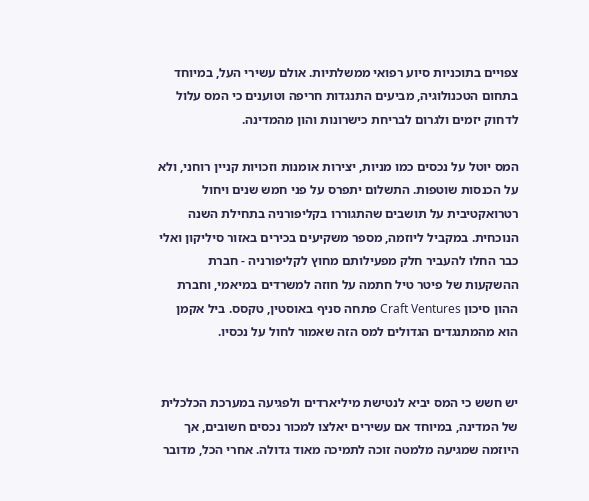צפויים בתוכניות סיוע רפואי ממשלתיות. אולם עשירי העל, במיוחד בתחום הטכנולוגיה, מביעים התנגדות חריפה וטוענים כי המס עלול לדחוק יזמים ולגרום לבריחת כישרונות והון מהמדינה.

המס יוטל על נכסים כמו מניות, יצירות אומנות וזכויות קניין רוחני, ולא על הכנסות שוטפות. התשלום יתפרס על פני חמש שנים ויחול רטרואקטיבית על תושבים שהתגוררו בקליפורניה בתחילת השנה הנוכחית. במקביל ליוזמה, מספר משקיעים בכירים באזור סיליקון ואלי כבר החלו להעביר חלק מפעילותם מחוץ לקליפורניה - חברת ההשקעות של פיטר טיל חתמה על חוזה למשרדים במיאמי, וחברת ההון סיכון Craft Ventures פתחה סניף באוסטין, טקסס. ביל אקמן הוא מהמתנגדים הגדולים למס הזה שאמור לחול על נכסיו.


יש חשש כי המס יביא לנטישת מיליארדים ולפגיעה במערכת הכלכלית של המדינה, במיוחד אם עשירים יאלצו למכור נכסים חשובים, אך היוזמה שמגיעה מלמטה זוכה לתמיכה מאוד גדולה. אחרי הכל, מדובר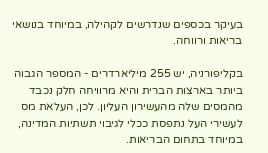בעיקר בכספים שנדרשים לקהילה, במיוחד בנושאי בריאות ורווחה.

בקליפורניה, יש 255 מיליארדרים - המספר הגבוה ביותר בארצות הברית והיא מרוויחה חלק נכבד מהמסים שלה מהעשירון העליון. לכן, העלאת מס לעשירי העל נתפסת ככלי לגיבוי תשתיות המדינה, במיוחד בתחום הבריאות.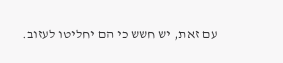עם זאת, יש חשש כי הם יחליטו לעזוב.